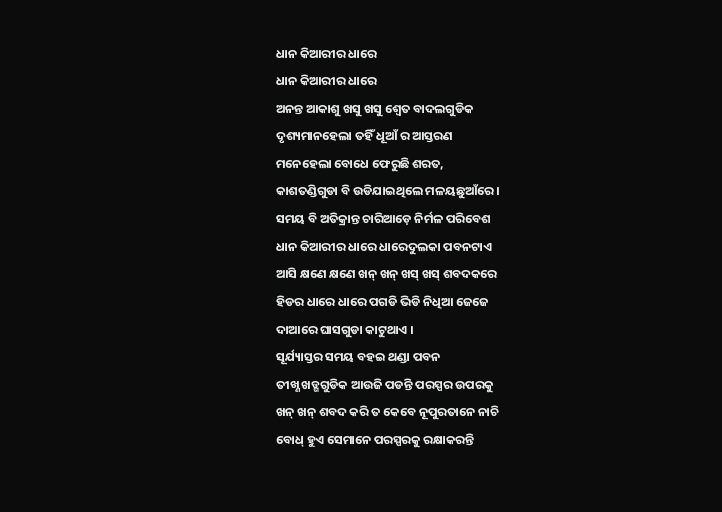ଧାନ କିଆରୀର ଧାରେ
ଧାନ କିଆରୀର ଧାରେ
ଅନନ୍ତ ଆକାଶୁ ଖସୁ ଖସୁ ଶ୍ୱେତ ବାଦଲଗୁଡିକ
ଦୃଶ୍ୟମାନହେଲା ତହିଁ ଧୂଆଁ ର ଆସ୍ତରଣ
ମନେହେଲା ବୋଧେ ଫେରୁଛି ଶରତ,
କାଶତଣ୍ଡିଗୁଡା ବି ଉଡିଯାଇଥିଲେ ମଳୟଛୁଆଁରେ ।
ସମୟ ବି ଅତିକ୍ରାନ୍ତ ଚାରିଆଡ଼େ ନିର୍ମଳ ପରିବେଶ
ଧାନ କିଆରୀର ଧାରେ ଧାରେଦୁଲକା ପବନଟାଏ
ଆସି କ୍ଷଣେ କ୍ଷଣେ ଖନ୍ ଖନ୍ ଖସ୍ ଖସ୍ ଶବଦକରେ
ହିଡର ଧାରେ ଧାରେ ପଗଡି ଭିଡି ନିଧିଆ ଜେଜେ
ଦାଆରେ ଘାସଗୁଡା କାଟୁଥାଏ ।
ସୂର୍ଯ୍ୟାସ୍ତର ସମୟ ବହଇ ଥଣ୍ଡା ପବନ
ତୀଖ୍ଣ ଖଡ୍ଗଗୁଡିକ ଆଉଜି ପଡନ୍ତି ପରସ୍ପର ଉପରକୁ
ଖନ୍ ଖନ୍ ଶବଦ କରି ତ କେବେ ନୂପୁରତାନେ ନାଚି
ବୋଧ୍ ହୁଏ ସେମାନେ ପରସ୍ପରକୁ ରକ୍ଷାକରନ୍ତି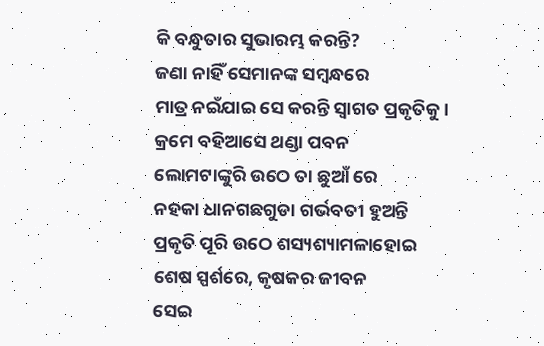କି ବନ୍ଧୁତାର ସୁଭାରମ୍ଭ କରନ୍ତି?
ଜଣା ନାହିଁ ସେମାନଙ୍କ ସମ୍ବନ୍ଧରେ
ମାତ୍ର ନଇଁଯାଇ ସେ କରନ୍ତି ସ୍ୱାଗତ ପ୍ରକୃତିକୁ।
କ୍ରମେ ବହିଆସେ ଥଣ୍ଡା ପବନ
ଲୋମଟାଙ୍କୁରି ଉଠେ ତା ଛୁଆଁ ରେ
ନହକା ଧାନଗଛଗୁଡା ଗର୍ଭବତୀ ହୁଅନ୍ତି
ପ୍ରକୃତି ପୂରି ଉଠେ ଶସ୍ୟଶ୍ୟାମଳାହୋଇ
ଶେଷ ସ୍ପର୍ଶରେ, କୃଷକର ଜୀବନ
ସେଇ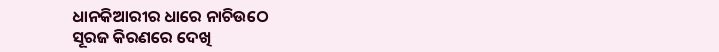ଧାନକିଆରୀର ଧାରେ ନାଚିଉଠେ
ସୂରଜ କିରଣରେ ଦେଖି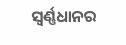ସ୍ୱର୍ଣ୍ଣଧାନର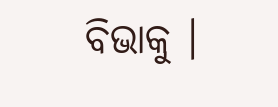ବିଭାକୁ ।